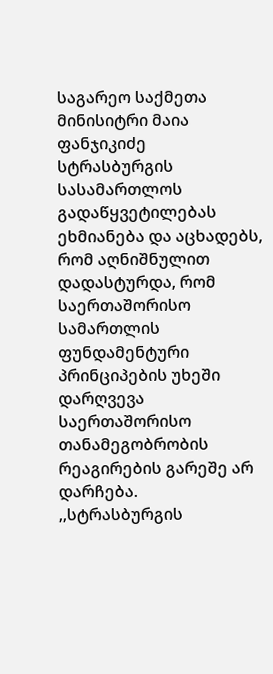საგარეო საქმეთა მინისიტრი მაია ფანჯიკიძე სტრასბურგის სასამართლოს გადაწყვეტილებას ეხმიანება და აცხადებს, რომ აღნიშნულით დადასტურდა, რომ საერთაშორისო სამართლის ფუნდამენტური პრინციპების უხეში დარღვევა საერთაშორისო თანამეგობრობის რეაგირების გარეშე არ დარჩება.
,,სტრასბურგის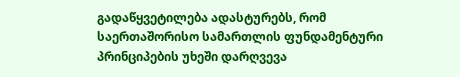გადაწყვეტილება ადასტურებს, რომ საერთაშორისო სამართლის ფუნდამენტური პრინციპების უხეში დარღვევა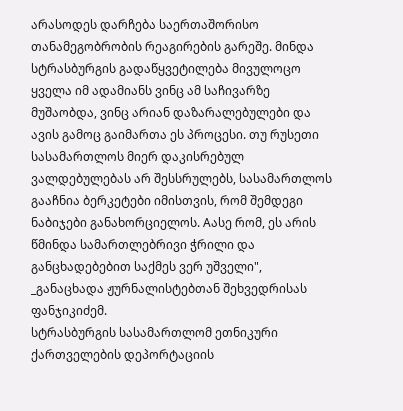არასოდეს დარჩება საერთაშორისო თანამეგობრობის რეაგირების გარეშე. მინდა სტრასბურგის გადაწყვეტილება მივულოცო ყველა იმ ადამიანს ვინც ამ საჩივარზე მუშაობდა, ვინც არიან დაზარალებულები და ავის გამოც გაიმართა ეს პროცესი. თუ რუსეთი სასამართლოს მიერ დაკისრებულ ვალდებულებას არ შესსრულებს, სასამართლოს გააჩნია ბერკეტები იმისთვის, რომ შემდეგი ნაბიჯები განახორციელოს. Aასე რომ, ეს არის წმინდა სამართლებრივი ჭრილი და განცხადებებით საქმეს ვერ უშველი", _განაცხადა ჟურნალისტებთან შეხვედრისას ფანჯიკიძემ.
სტრასბურგის სასამართლომ ეთნიკური ქართველების დეპორტაციის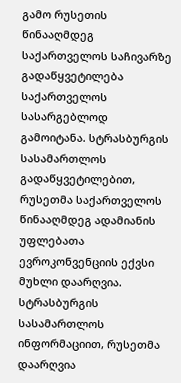გამო რუსეთის წინააღმდეგ საქართველოს საჩივარზე გადაწყვეტილება საქართველოს სასარგებლოდ გამოიტანა. სტრასბურგის სასამართლოს გადაწყვეტილებით, რუსეთმა საქართველოს წინააღმდეგ ადამიანის უფლებათა ევროკონვენციის ექვსი მუხლი დაარღვია. სტრასბურგის სასამართლოს ინფორმაციით, რუსეთმა დაარღვია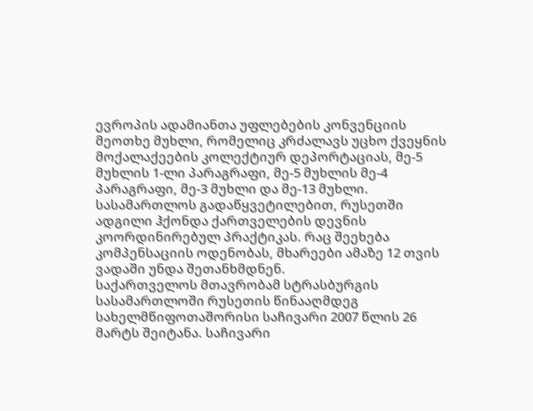ევროპის ადამიანთა უფლებების კონვენციის მეოთხე მუხლი, რომელიც კრძალავს უცხო ქვეყნის მოქალაქეების კოლექტიურ დეპორტაციას, მე-5 მუხლის 1-ლი პარაგრაფი, მე-5 მუხლის მე-4 პარაგრაფი, მე-3 მუხლი და მე-13 მუხლი.
სასამართლოს გადაწყვეტილებით, რუსეთში ადგილი ჰქონდა ქართველების დევნის კოორდინირებულ პრაქტიკას. რაც შეეხება კომპენსაციის ოდენობას, მხარეები ამაზე 12 თვის ვადაში უნდა შეთანხმდნენ.
საქართველოს მთავრობამ სტრასბურგის სასამართლოში რუსეთის წინააღმდეგ სახელმწიფოთაშორისი საჩივარი 2007 წლის 26 მარტს შეიტანა. საჩივარი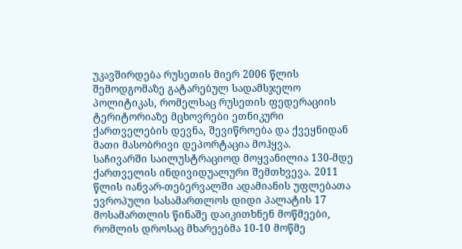უკავშირდება რუსეთის მიერ 2006 წლის შემოდგომაზე გატარებულ სადამსჯელო პოლიტიკას, რომელსაც რუსეთის ფედერაციის ტერიტორიაზე მცხოვრები ეთნიკური ქართველების დევნა, შევიწროება და ქვეყნიდან მათი მასობრივი დეპორტაცია მოჰყვა.
საჩივარში საილუსტრაციოდ მოყვანილია 130-მდე ქართველის ინდივიდუალური შემთხვევა. 2011 წლის იანვარ-თებერვალში ადამიანის უფლებათა ევროპული სასამართლოს დიდი პალატის 17 მოსამართლის წინაშე დაიკითხნენ მოწმეები, რომლის დროსაც მხარეებმა 10-10 მოწმე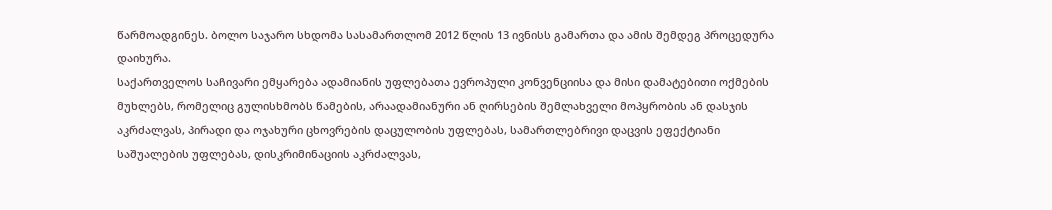წარმოადგინეს. ბოლო საჯარო სხდომა სასამართლომ 2012 წლის 13 ივნისს გამართა და ამის შემდეგ პროცედურა დაიხურა.
საქართველოს საჩივარი ემყარება ადამიანის უფლებათა ევროპული კონვენციისა და მისი დამატებითი ოქმების მუხლებს, რომელიც გულისხმობს წამების, არაადამიანური ან ღირსების შემლახველი მოპყრობის ან დასჯის აკრძალვას, პირადი და ოჯახური ცხოვრების დაცულობის უფლებას, სამართლებრივი დაცვის ეფექტიანი საშუალების უფლებას, დისკრიმინაციის აკრძალვას,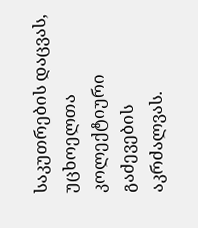საკუთრების დაცვას, უცხოელთა კოლექტიური გაძევების აკრძალვას.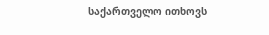საქართველო ითხოვს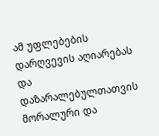ამ უფლებების დარღვევის აღიარებას და დაზარალებულთათვის მორალური და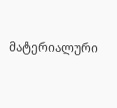მატერიალური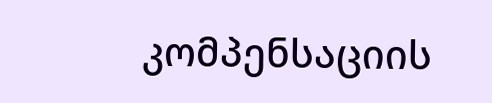კომპენსაციის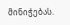მინიჭებას.